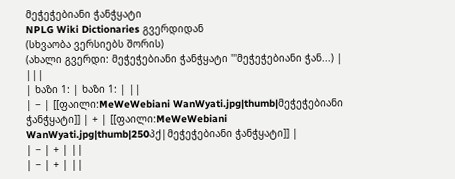მეჭეჭებიანი ჭანჭყატი
NPLG Wiki Dictionaries გვერდიდან
(სხვაობა ვერსიებს შორის)
(ახალი გვერდი: მეჭეჭებიანი ჭანჭყატი '''მეჭეჭებიანი ჭან...) |
|||
| ხაზი 1: | ხაზი 1: | ||
| − | [[ფაილი:MeWeWebiani WanWyati.jpg|thumb|მეჭეჭებიანი ჭანჭყატი]] | + | [[ფაილი:MeWeWebiani WanWyati.jpg|thumb|250პქ|მეჭეჭებიანი ჭანჭყატი]] |
| − | + | ||
| − | + | ||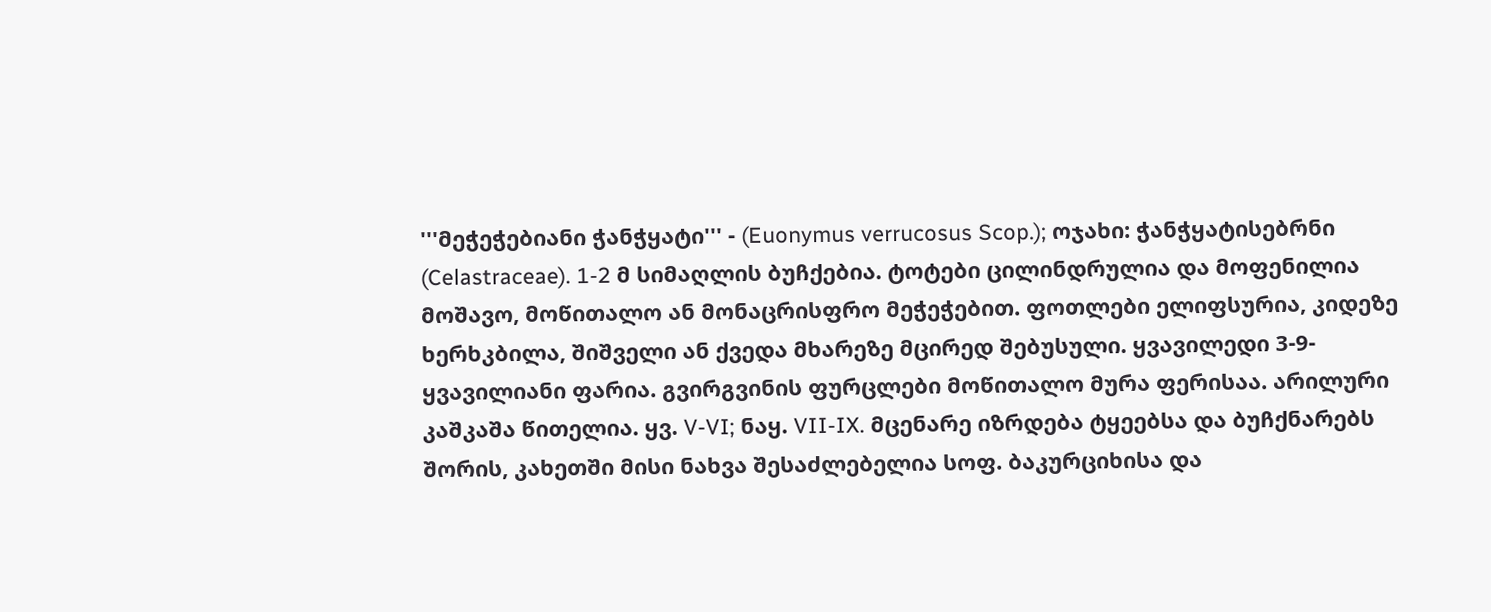'''მეჭეჭებიანი ჭანჭყატი''' - (Euonymus verrucosus Scop.); ოჯახი: ჭანჭყატისებრნი (Celastraceae). 1-2 მ სიმაღლის ბუჩქებია. ტოტები ცილინდრულია და მოფენილია მოშავო, მოწითალო ან მონაცრისფრო მეჭეჭებით. ფოთლები ელიფსურია, კიდეზე ხერხკბილა, შიშველი ან ქვედა მხარეზე მცირედ შებუსული. ყვავილედი 3-9-ყვავილიანი ფარია. გვირგვინის ფურცლები მოწითალო მურა ფერისაა. არილური კაშკაშა წითელია. ყვ. V-VI; ნაყ. VII-IX. მცენარე იზრდება ტყეებსა და ბუჩქნარებს შორის, კახეთში მისი ნახვა შესაძლებელია სოფ. ბაკურციხისა და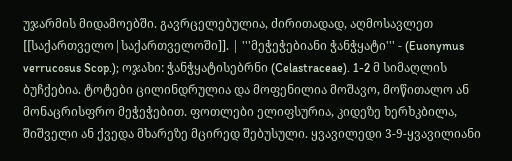უჯარმის მიდამოებში. გავრცელებულია, ძირითადად, აღმოსავლეთ [[საქართველო|საქართველოში]]. | '''მეჭეჭებიანი ჭანჭყატი''' - (Euonymus verrucosus Scop.); ოჯახი: ჭანჭყატისებრნი (Celastraceae). 1-2 მ სიმაღლის ბუჩქებია. ტოტები ცილინდრულია და მოფენილია მოშავო, მოწითალო ან მონაცრისფრო მეჭეჭებით. ფოთლები ელიფსურია, კიდეზე ხერხკბილა, შიშველი ან ქვედა მხარეზე მცირედ შებუსული. ყვავილედი 3-9-ყვავილიანი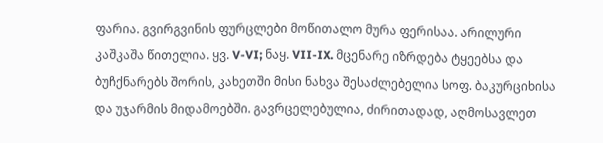ფარია. გვირგვინის ფურცლები მოწითალო მურა ფერისაა. არილური კაშკაშა წითელია. ყვ. V-VI; ნაყ. VII-IX. მცენარე იზრდება ტყეებსა და ბუჩქნარებს შორის, კახეთში მისი ნახვა შესაძლებელია სოფ. ბაკურციხისა და უჯარმის მიდამოებში. გავრცელებულია, ძირითადად, აღმოსავლეთ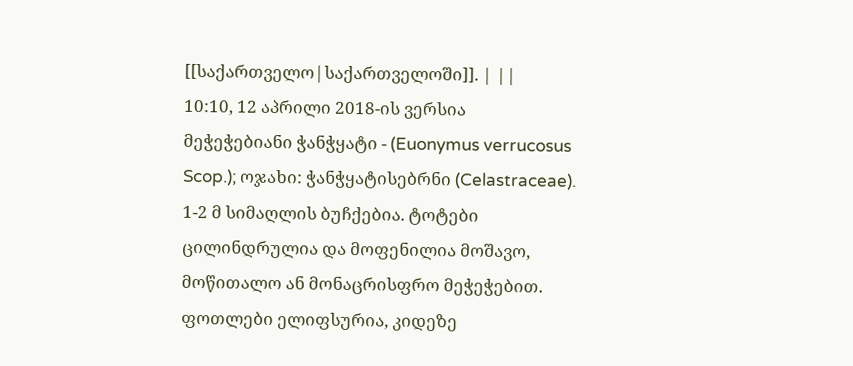[[საქართველო|საქართველოში]]. | ||
10:10, 12 აპრილი 2018-ის ვერსია
მეჭეჭებიანი ჭანჭყატი - (Euonymus verrucosus Scop.); ოჯახი: ჭანჭყატისებრნი (Celastraceae). 1-2 მ სიმაღლის ბუჩქებია. ტოტები ცილინდრულია და მოფენილია მოშავო, მოწითალო ან მონაცრისფრო მეჭეჭებით. ფოთლები ელიფსურია, კიდეზე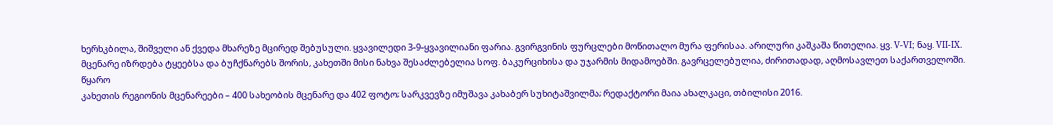ხერხკბილა, შიშველი ან ქვედა მხარეზე მცირედ შებუსული. ყვავილედი 3-9-ყვავილიანი ფარია. გვირგვინის ფურცლები მოწითალო მურა ფერისაა. არილური კაშკაშა წითელია. ყვ. V-VI; ნაყ. VII-IX. მცენარე იზრდება ტყეებსა და ბუჩქნარებს შორის, კახეთში მისი ნახვა შესაძლებელია სოფ. ბაკურციხისა და უჯარმის მიდამოებში. გავრცელებულია, ძირითადად, აღმოსავლეთ საქართველოში.
წყარო
კახეთის რეგიონის მცენარეები – 400 სახეობის მცენარე და 402 ფოტო; სარკვევზე იმუშავა კახაბერ სუხიტაშვილმა; რედაქტორი მაია ახალკაცი, თბილისი 2016.